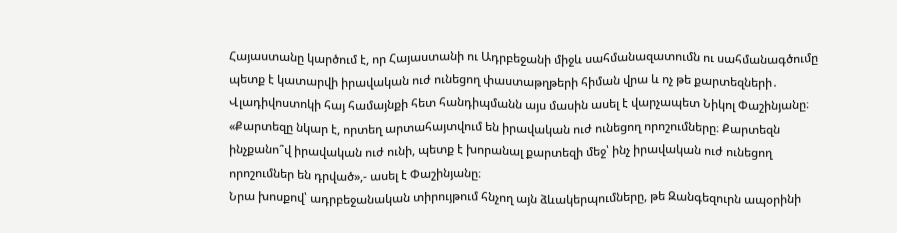Հայաստանը կարծում է, որ Հայաստանի ու Ադրբեջանի միջև սահմանազատումն ու սահմանագծումը պետք է կատարվի իրավական ուժ ունեցող փաստաթղթերի հիման վրա և ոչ թե քարտեզների․ Վլադիվոստոկի հայ համայնքի հետ հանդիպմանն այս մասին ասել է վարչապետ Նիկոլ Փաշինյանը։
«Քարտեզը նկար է, որտեղ արտահայտվում են իրավական ուժ ունեցող որոշումները։ Քարտեզն ինչքանո՞վ իրավական ուժ ունի, պետք է խորանալ քարտեզի մեջ՝ ինչ իրավական ուժ ունեցող որոշումներ են դրված»,- ասել է Փաշինյանը։
Նրա խոսքով՝ ադրբեջանական տիրույթում հնչող այն ձևակերպումները, թե Զանգեզուրն ապօրինի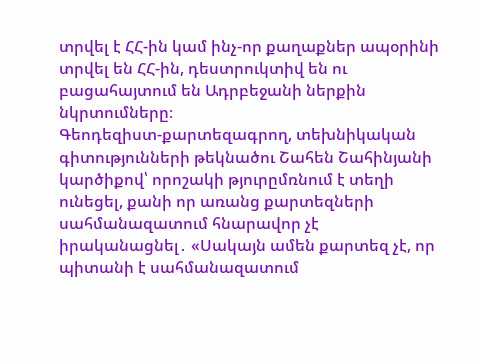տրվել է ՀՀ-ին կամ ինչ-որ քաղաքներ ապօրինի տրվել են ՀՀ-ին, դեստրուկտիվ են ու բացահայտում են Ադրբեջանի ներքին նկրտումները։
Գեոդեզիստ-քարտեզագրող, տեխնիկական գիտությունների թեկնածու Շահեն Շահինյանի կարծիքով՝ որոշակի թյուրըմռնում է տեղի ունեցել, քանի որ առանց քարտեզների սահմանազատում հնարավոր չէ իրականացնել․ «Սակայն ամեն քարտեզ չէ, որ պիտանի է սահմանազատում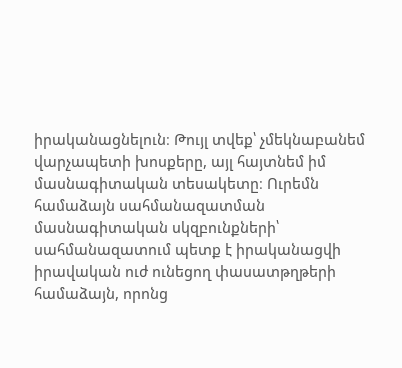իրականացնելուն։ Թույլ տվեք՝ չմեկնաբանեմ վարչապետի խոսքերը, այլ հայտնեմ իմ մասնագիտական տեսակետը։ Ուրեմն համաձայն սահմանազատման մասնագիտական սկզբունքների՝ սահմանազատում պետք է իրականացվի իրավական ուժ ունեցող փասատթղթերի համաձայն, որոնց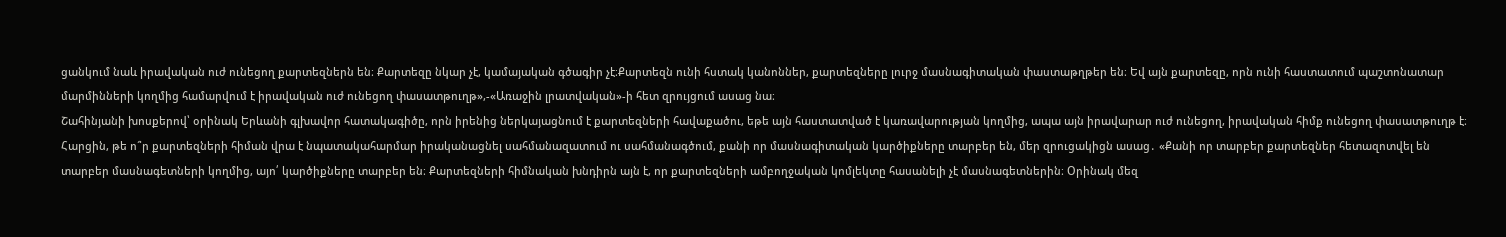ցանկում նաև իրավական ուժ ունեցող քարտեզներն են։ Քարտեզը նկար չէ, կամայական գծագիր չէ։Քարտեզն ունի հստակ կանոններ, քարտեզները լուրջ մասնագիտական փաստաթղթեր են։ Եվ այն քարտեզը, որն ունի հաստատում պաշտոնատար մարմինների կողմից համարվում է իրավական ուժ ունեցող փասատթուղթ»,-«Առաջին լրատվական»-ի հետ զրույցում ասաց նա։
Շահինյանի խոսքերով՝ օրինակ Երևանի գլխավոր հատակագիծը, որն իրենից ներկայացնում է քարտեզների հավաքածու, եթե այն հաստատված է կառավարության կողմից, ապա այն իրավարար ուժ ունեցող, իրավական հիմք ունեցող փասատթուղթ է։
Հարցին, թե ո՞ր քարտեզների հիման վրա է նպատակահարմար իրականացնել սահմանազատում ու սահմանագծում, քանի որ մասնագիտական կարծիքները տարբեր են, մեր զրուցակիցն ասաց․ «Քանի որ տարբեր քարտեզներ հետազոտվել են տարբեր մասնագետների կողմից, այո՛ կարծիքները տարբեր են։ Քարտեզների հիմնական խնդիրն այն է, որ քարտեզների ամբողջական կոմլեկտը հասանելի չէ մասնագետներին։ Օրինակ մեզ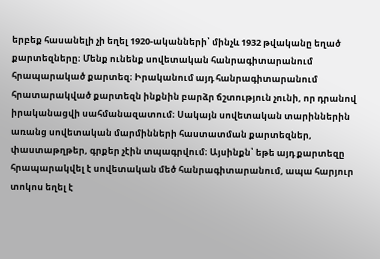երբեք հասանելի չի եղել 1920-ականների՝ մինչև 1932 թվականը եղած քարտեզները։ Մենք ունենք սովետական հանրագիտարանում հրապարակած քարտեզ։ Իրականում այդ հանրագիտարանում հրատարակված քարտեզն ինքնին բարձր ճշտություն չունի, որ դրանով իրականացվի սահմանազատում։ Սակայն սովետական տարիններին առանց սովետական մարմինների հաստատման քարտեզներ, փաստաթղթեր, գրքեր չէին տպագրվում։ Այսինքն՝ եթե այդ քարտեզը հրապարակվել է սովետական մեծ հանրագիտարանում, ապա հարյուր տոկոս եղել է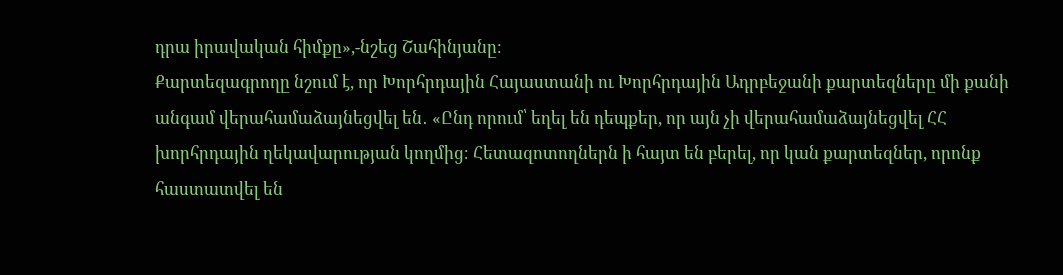դրա իրավական հիմքը»,-նշեց Շահինյանը։
Քարտեզագրողը նշում է, որ Խորհրդային Հայաստանի ու Խորհրդային Ադրբեջանի քարտեզները մի քանի անգամ վերահամաձայնեցվել են․ «Ընդ որում՝ եղել են դեպքեր, որ այն չի վերահամաձայնեցվել ՀՀ խորհրդային ղեկավարության կողմից։ Հետազոտողներն ի հայտ են բերել, որ կան քարտեզներ, որոնք հաստատվել են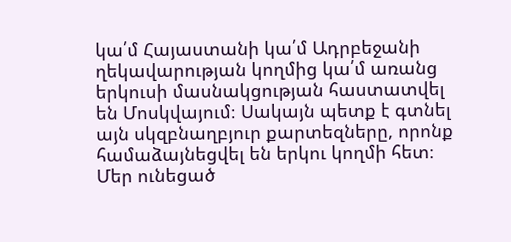կա՛մ Հայաստանի կա՛մ Ադրբեջանի ղեկավարության կողմից կա՛մ առանց երկուսի մասնակցության հաստատվել են Մոսկվայում։ Սակայն պետք է գտնել այն սկզբնաղբյուր քարտեզները, որոնք համաձայնեցվել են երկու կողմի հետ։ Մեր ունեցած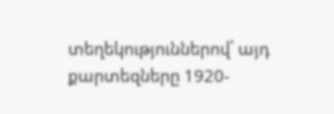տեղեկություններով՝ այդ քարտեզները 1920-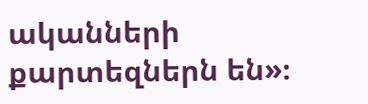ականների քարտեզներն են»։